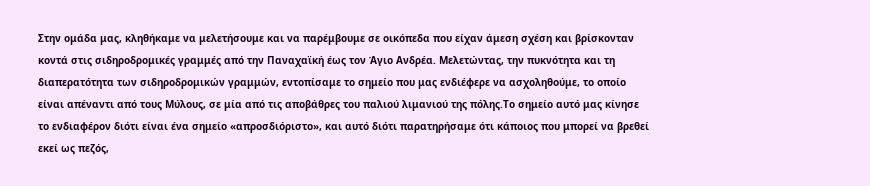Στην ομάδα μας, κληθήκαμε να μελετήσουμε και να παρέμβουμε σε οικόπεδα που είχαν άμεση σχέση και βρίσκονταν κοντά στις σιδηροδρομικές γραμμές από την Παναχαϊκή έως τον Άγιο Ανδρέα. Μελετώντας, την πυκνότητα και τη διαπερατότητα των σιδηροδρομικών γραμμών, εντοπίσαμε το σημείο που μας ενδιέφερε να ασχοληθούμε, το οποίο είναι απέναντι από τους Μύλους, σε μία από τις αποβάθρες του παλιού λιμανιού της πόλης.Το σημείο αυτό μας κίνησε το ενδιαφέρον διότι είναι ένα σημείο «απροσδιόριστο», και αυτό διότι παρατηρήσαμε ότι κάποιος που μπορεί να βρεθεί εκεί ως πεζός,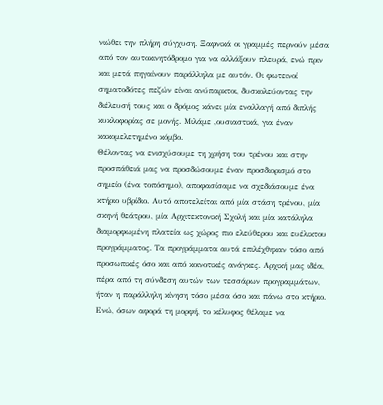νιώθει την πλήρη σύγχυση. Ξαφνικά οι γραμμές περνούν μέσα από τον αυτοκινητόδρομο για να αλλάξουν πλευρά, ενώ πριν και μετά πηγαίνουν παράλληλα με αυτόν. Οι φωτεινοί σηματοδότες πεζών είναι ανύπαρκτοι, δυσκολεύοντας την διέλευσή τους και ο δρόμος κάνει μία εναλλαγή από διπλής κυκλοφορίας σε μονής. Μιλάμε ,ουσιαστικά, για έναν κακομελετημένο κόμβο.
Θέλοντας να ενισχύσουμε τη χρήση του τρένου και στην προσπάθειά μας να προσδώσουμε έναν προσδιορισμό στο σημείο (ένα τοπόσημο), αποφασίσαμε να σχεδιάσουμε ένα κτήριο υβρίδιο. Αυτό αποτελείται από μία στάση τρένου, μία σκηνή θεάτρου, μία Αρχιτεκτονική Σχολή και μία κατάληλα διαμορφωμένη πλατεία ως χώρος πιο ελεύθερου και ευέλικτου προγράμματος. Τα προγράμματα αυτά επιλέχθηκαν τόσο από προσωπικές όσο και από κοινοτικές ανάγκες. Αρχική μας ιδέα, πέρα από τη σύνδεση αυτών των τεσσάρων προγραμμάτων, ήταν η παράλληλη κίνηση τόσο μέσα όσο και πάνω στο κτήριο. Ενώ, όσων αφορά τη μορφή, το κέλυφος θέλαμε να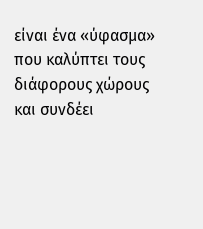είναι ένα «ύφασμα» που καλύπτει τους διάφορους χώρους και συνδέει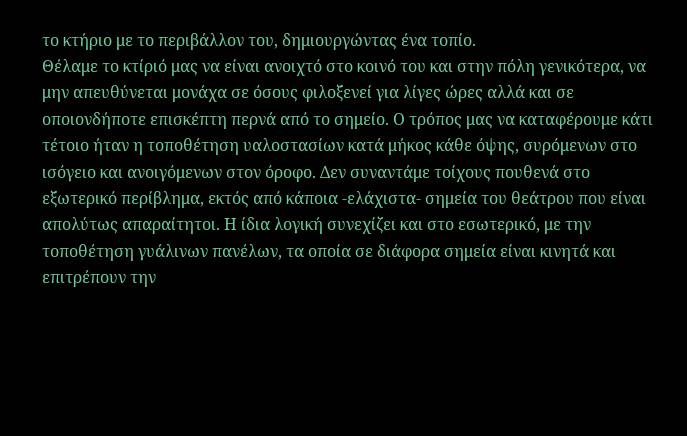το κτήριο με το περιβάλλον του, δημιουργώντας ένα τοπίο.
Θέλαμε το κτίριό μας να είναι ανοιχτό στο κοινό του και στην πόλη γενικότερα, να μην απευθύνεται μονάχα σε όσους φιλοξενεί για λίγες ώρες αλλά και σε οποιονδήποτε επισκέπτη περνά από το σημείο. Ο τρόπος μας να καταφέρουμε κάτι τέτοιο ήταν η τοποθέτηση υαλοστασίων κατά μήκος κάθε όψης, συρόμενων στο ισόγειο και ανοιγόμενων στον όροφο. Δεν συναντάμε τοίχους πουθενά στο εξωτερικό περίβλημα, εκτός από κάποια -ελάχιστα- σημεία του θεάτρου που είναι απολύτως απαραίτητοι. Η ίδια λογική συνεχίζει και στο εσωτερικό, με την τοποθέτηση γυάλινων πανέλων, τα οποία σε διάφορα σημεία είναι κινητά και επιτρέπουν την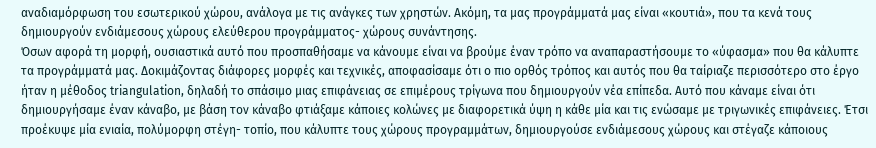αναδιαμόρφωση του εσωτερικού χώρου, ανάλογα με τις ανάγκες των χρηστών. Ακόμη, τα μας προγράμματά μας είναι «κουτιά», που τα κενά τους δημιουργούν ενδιάμεσους χώρους ελεύθερου προγράμματος- χώρους συνάντησης.
Όσων αφορά τη μορφή, ουσιαστικά αυτό που προσπαθήσαμε να κάνουμε είναι να βρούμε έναν τρόπο να αναπαραστήσουμε το «ύφασμα» που θα κάλυπτε τα προγράμματά μας. Δοκιμάζοντας διάφορες μορφές και τεχνικές, αποφασίσαμε ότι ο πιο ορθός τρόπος και αυτός που θα ταίριαζε περισσότερο στο έργο ήταν η μέθοδος triangulation, δηλαδή το σπάσιμο μιας επιφάνειας σε επιμέρους τρίγωνα που δημιουργούν νέα επίπεδα. Αυτό που κάναμε είναι ότι δημιουργήσαμε έναν κάναβο, με βάση τον κάναβο φτιάξαμε κάποιες κολώνες με διαφορετικά ύψη η κάθε μία και τις ενώσαμε με τριγωνικές επιφάνειες. Έτσι προέκυψε μία ενιαία, πολύμορφη στέγη- τοπίο, που κάλυπτε τους χώρους προγραμμάτων, δημιουργούσε ενδιάμεσους χώρους και στέγαζε κάποιους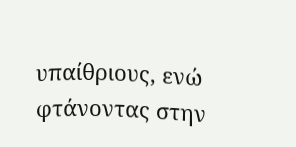υπαίθριους, ενώ φτάνοντας στην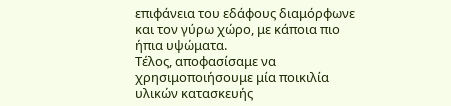επιφάνεια του εδάφους διαμόρφωνε και τον γύρω χώρο, με κάποια πιο ήπια υψώματα.
Τέλος, αποφασίσαμε να χρησιμοποιήσουμε μία ποικιλία υλικών κατασκευής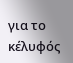για το κέλυφός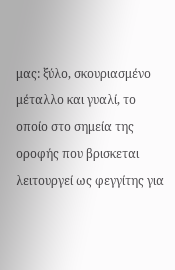μας: ξύλο, σκουριασμένο μέταλλο και γυαλί, το οποίο στο σημεία της οροφής που βρισκεται λειτουργεί ως φεγγίτης για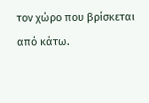τον χώρο που βρίσκεται από κάτω.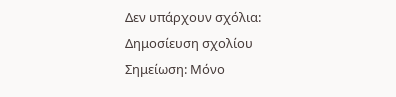Δεν υπάρχουν σχόλια:
Δημοσίευση σχολίου
Σημείωση: Μόνο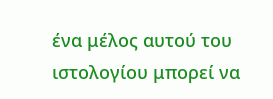ένα μέλος αυτού του ιστολογίου μπορεί να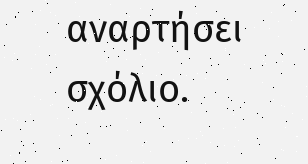αναρτήσει σχόλιο.